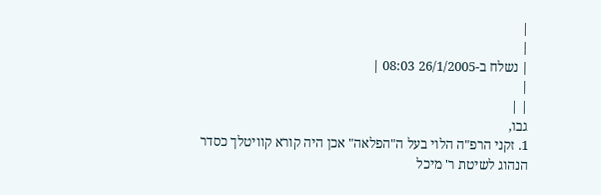|
|
| נשלח ב-26/1/2005 08:03 |
|
| |
גבו,
1. זקני הרפ"ה הלוי בעל ה"הפלאה" אכן היה קורא קוויטלך כסדר הנהוג לשיטת ר' מיכל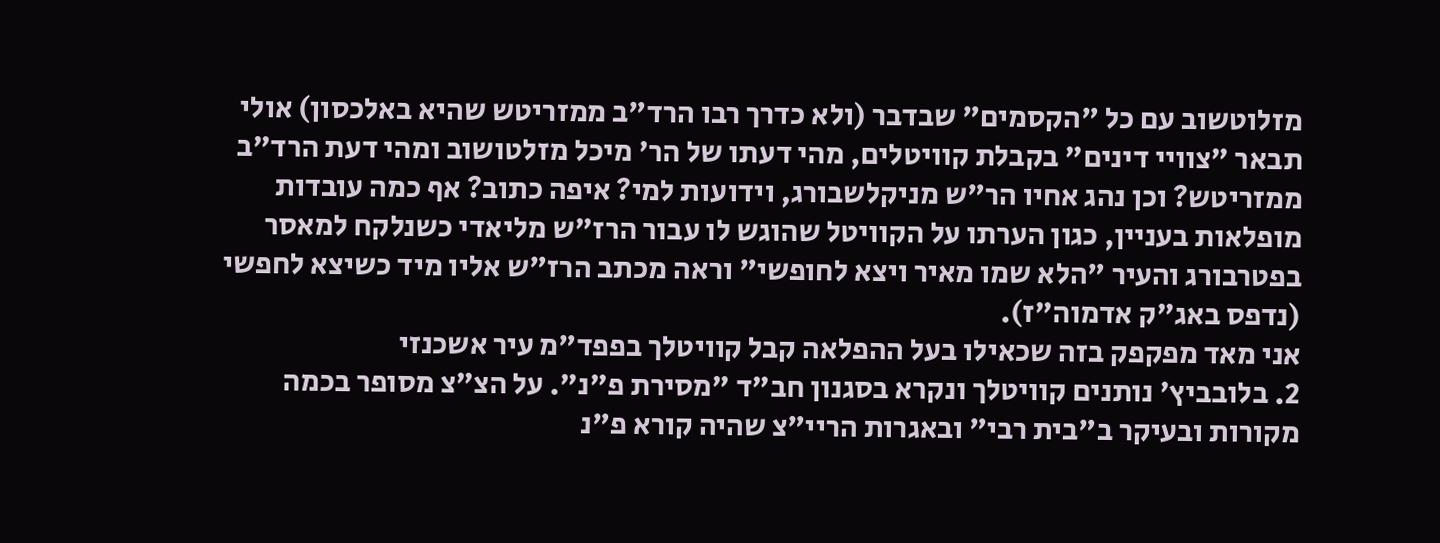מזלוטשוב עם כל "הקסמים" שבדבר (ולא כדרך רבו הרד"ב ממזריטש שהיא באלכסון) אולי תבאר "צוויי דינים" בקבלת קוויטלים, מהי דעתו של הר' מיכל מזלטושוב ומהי דעת הרד"ב ממזריטש? וכן נהג אחיו הר"ש מניקלשבורג, וידועות למי? איפה כתוב? אף כמה עובדות מופלאות בעניין, כגון הערתו על הקוויטל שהוגש לו עבור הרז"ש מליאדי כשנלקח למאסר בפטרבורג והעיר "הלא שמו מאיר ויצא לחופשי" וראה מכתב הרז"ש אליו מיד כשיצא לחפשי (נדפס באג"ק אדמוה"ז).
אני מאד מפקפק בזה שכאילו בעל ההפלאה קבל קוויטלך בפפד"מ עיר אשכנזי
2. בלובביץ' נותנים קוויטלך ונקרא בסגנון חב"ד "מסירת פ"נ". על הצ"צ מסופר בכמה מקורות ובעיקר ב"בית רבי" ובאגרות הריי"צ שהיה קורא פ"נ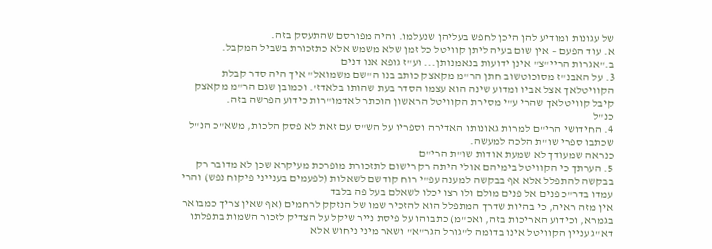של עגונות ומודיע להן היכן לחפש בעליהן שנעלמו. והיה מפורסם שהתעסק בזה.
א. עוד הפעם – אין שום בעיה ליתן קוויטל כל זמן שלא משמש אלא כתזכורת בשביל המקבל.
ב."אגרות הריי"צ" אינן ידועות בנאמנותן... וע"ז גופא אנו דנים
3. על האבנ"ז מסוכוטשוב חתן הר"מ מקאצק כותב בנו ה"שם משמואל" איך היה סדר קבלת הקוויטלאך אצל אביו ומדוע שינה הוא עצמו הסדר בעת שהותו בלאדז'. וכמובן שגם הר"מ מקאצק קיבל קוויטלאך שהרי ע"י מסירת הקוויטל הראשון הוכתר לאדמו"רות כידוע הפרשה בזה.
כנ"ל
4. החידושי הרי"ם למרות גאונותו האדירה וספריו על הש"ס עם זאת לא פסק הלכות, משא"כ הנ"ל שכתבו ספרי שו"ת הלכה למעשה.
כנראה שמעודך לא שמעת אודות שו"ת הרי"ם
5. הערתך כי הקוויטל בימיהם אולי היתה רק רישום לתזכורת מופרכת מעיקרא שכן לא מדובר רק בבקשה להתפלל אלא אף בבקשה למענה עפ"י רוח קודשם לשאלות (לפעמים בענייני פיקוח נפש) והרי עמדו בדר"כ פנים אל פנים מולם ולו רצו יכלו לשאלם בעל פה בלבד
אין מזה ראיה, כי בהיות שדרך המתפלל הוא להזכיר שמו של הנזקק לרחמים (אף שאין צריך כמבואר בגמרא, וכידוע האריכות בזה, ואכ"מ) כתבוהו על פיסת נייר שיקל על הצדיק לזכור השמות בתפלתו
דא"ג עניין הקוויטל אינו בדומה ל"גורל הגר"א" ושאר מיני ניחוש אלא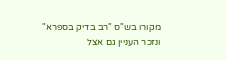מקורו בש"ס "רב בדיק בספרא" ונזכר העניין גם אצל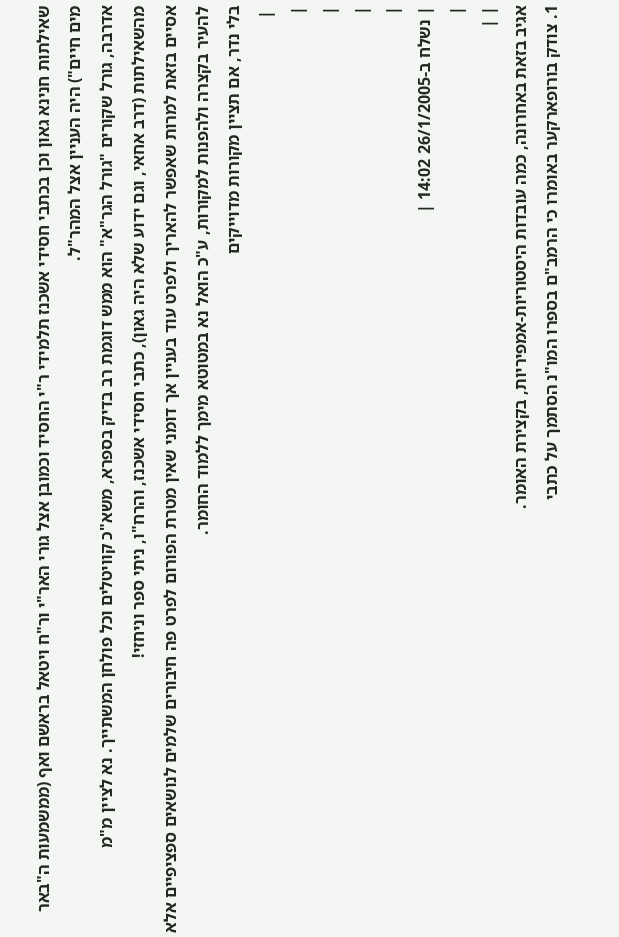שאילתות חנינא גאון וכן בכתבי חסידי אשכנז תלמידי ר"י החסיד וכמובן אצל גורי האר"י ור"ח ויטאל בראשם ואף (ממשמעות ה"באר מים חיים") היה העניין אצל המהר"ל.
אדרבה, גורל שקורים "גורל הגר"א" הוא ממש דוגמת רב בדיק בספרא, משא"כ קוויטלים וכל פולחן המשתייך. נא לציין מ"מ מהשאילתות (דרב אחאי, וגם ידוע שלא היה גאון), כתבי חסידי אשכנז, והרח"ו, ניתי ספר וניחזי!
אסיים בזאת למרות שאפשר להאריך ולפרט עוד בעניין אך דומני שאין מטרת הפורום לפרט פה חיבורים שלמים לנושאים ספציפיים אלא להעיר בקצרה ולהפנות למקורות, ע"כ הואל נא במטוטא מימך ללמוד החומר.
בלי נדר, אם תציין מקורות מדוייקים
 |
|
|
|
|
| נשלח ב-26/1/2005 14:02 |
|
| |
אגיב בזאת באחרונה, כמה עובדות היסטוריות-אמפיריות, בקצירת האומר.
1. צודק בורופארקער באומרו כי הרמב"ם בספרו המו"נ הסתמך על כתבי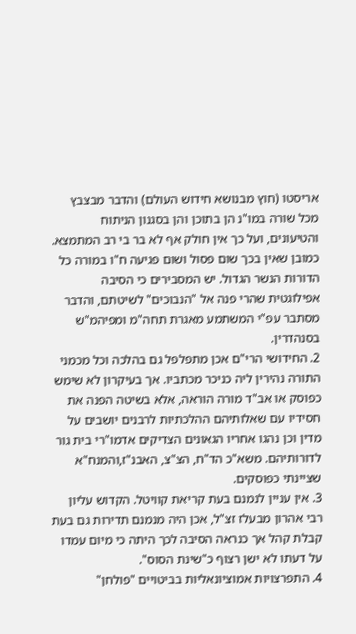אריסטו (חוץ מבנושא חידוש העולם) והדבר מבצבץ מכל שורה במו"נ הן בתוכן והן בסגנון הניתוח והטיעונים, ועל כך אין חולק אף לא בר בי רב המתמצא. כמובן שאין בכך שום פסול ושום פגיעה ח"ו במורה כל הדורות הנשר הגדול. יש המסבירים כי הסיבה אפילוגטית שהרי פנה אל "הנבוכים" לשיטתם, והדבר מסתבר עפ"י המשתמע מאגרת תחה"מ ומפיהמ"ש בסנהדרין.
2. החידושי הרי"ם אכן מתפלפל גם בהלכה וכל מכמני התורה נהירין ליה כניכר מכתביו. אך בעיקרון לא שימש כפוסק או אב"ד מורה הוראה, אלא בשיטה הפנה את חסידיו עם שאלותיהם ההלכתיות לרבנים יושבים על מדין וכן נהגו אחריו הגאונים הצדיקים אדמו"רי בית גור לדורותיהם. משא"כ הד"ח, הצ"צ, האבנ"ז,והמנח"א שציינתי כפוסקים.
3. אין עניין לנמנם בעת קריאת קוויטל. הקדוש עליון רבי אהרון מבעלז זצ"ל, אכן היה מנמנם תדירות גם בעת קבלת קהל אך כנראה הסיבה לכך היתה כי מיום עמדו על דעתו לא ישן רצוף כ"שינת הסוס".
4. התפרצויות אמוציונאליות בביטויים "פולחן"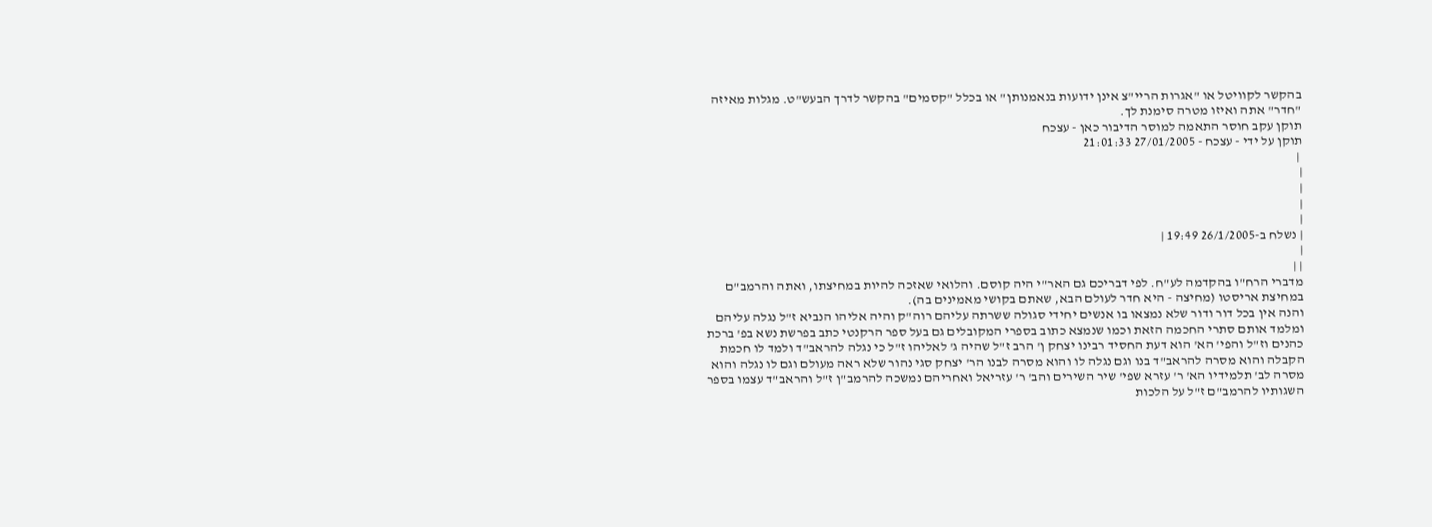בהקשר לקוויטל או "אגרות הריי"צ אינן ידועות בנאמנותן" או בכלל "קסמים" בהקשר לדרך הבעש"ט. מגלות מאיזה "חדר" אתה ואיזו מטרה סימנת לך.
תוקן עקב חוסר התאמה למוסר הדיבור כאן - עצכח
תוקן על ידי - עצכח - 27/01/2005 21:01:33
 |
|
|
|
|
| נשלח ב-26/1/2005 19:49 |
|
| |
מדברי הרח"ו בהקדמה לע"ח. לפי דבריכם גם האר"י היה קוסם. והלואי שאזכה להיות במחיצתו, ואתה והרמב"ם במחיצת אריסטו (מחיצה - היא חדר לעולם הבא, שאתם בקושי מאמינים בה).
והנה אין בכל דור ודור שלא נמצאו בו אנשים יחידי סגולה ששרתה עליהם רוה"ק והיה אליהו הנביא ז"ל נגלה עליהם ומלמד אותם סתרי החכמה הזאת וכמו שנמצא כתוב בספרי המקובלים גם בעל ספר הרקנטי כתב בפרשת נשא בפ' ברכת כהנים וז"ל והפי' הא' הוא דעת החסיד רבינו יצחק ן' הרב ז"ל שהיה ג' לאליהו ז"ל כי נגלה להראב"ד ולמד לו חכמת הקבלה והוא מסרה להראב"ד בנו וגם נגלה לו והוא מסרה לבנו הר' יצחק סגי נהור שלא ראה מעולם וגם לו נגלה והוא מסרה לב' תלמידיו הא' ר' עזרא שפי' שיר השירים והב' ר' עזריאל ואחריהם נמשכה להרמב"ן ז"ל והראב"ד עצמו בספר השגותיו להרמב"ם ז"ל על הלכות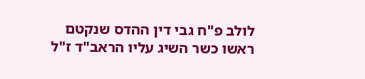לולב פ"ח גבי דין ההדס שנקטם ראשו כשר השיג עליו הראב"ד ז"ל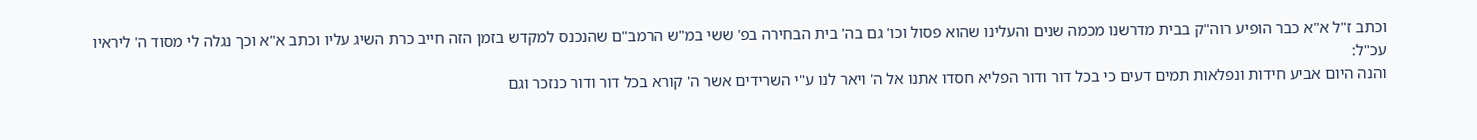וכתב ז"ל א"א כבר הופיע רוה"ק בבית מדרשנו מכמה שנים והעלינו שהוא פסול וכו' גם בה' בית הבחירה בפ' ששי במ"ש הרמב"ם שהנכנס למקדש בזמן הזה חייב כרת השיג עליו וכתב א"א וכך נגלה לי מסוד ה' ליראיו עכ"ל:
והנה היום אביע חידות ונפלאות תמים דעים כי בכל דור ודור הפליא חסדו אתנו אל ה' ויאר לנו ע"י השרידים אשר ה' קורא בכל דור ודור כנזכר וגם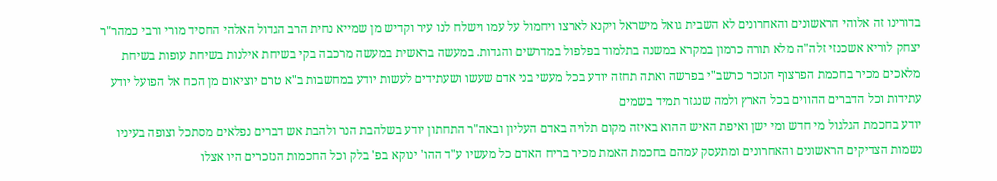בדורינו זה אלוהי הראשונים והאחרונים לא השבית גואל מישראל ויקנא לארצו ויחמול על עמו וישלח לנו עיר וקדיש מן שמייא נחית הרב הגדול האלהי החסיד מורי ורבי כמהר"ר יצחק לוריא אשכנזי זלה"ה מלא תורה כרמון במקרא במשנה בתלמוד בפלפול במדרשים והגדות. במעשה בראשית במעשה מרכבה בקי בשיחת אילנות בשיחת עופות בשיחת מלאכים מכיר בחכמת הפרצוף הנזכר כרשב"י בפרשה ואתה תחזה יודע בכל מעשי בני אדם שעשו ושעתידים לעשות יודע במחשבות ב"א טרם יוציאום מן הכח אל הפועל יודע עתידות וכל הדברים ההווים בכל הארץ ולמה שנגזר תמיד בשמים
יודע בחכמת הגלגול מי חדש ומי ישן ואיפת האיש ההוא באיזה מקום תלויה באדם העליון ובאה"ר התחתון יודע בשלהבת הנר ולהבת אש דברים נפלאים מסתכל וצופה בעיניו נשמות הצדיקים הראשונים והאחרונים ומתעסק עמהם בחכמת האמת מכיר בריח האדם כל מעשיו ע"ד ההו' ינוקא בפ' בלק וכל החכמות הנזכרים היו אצלו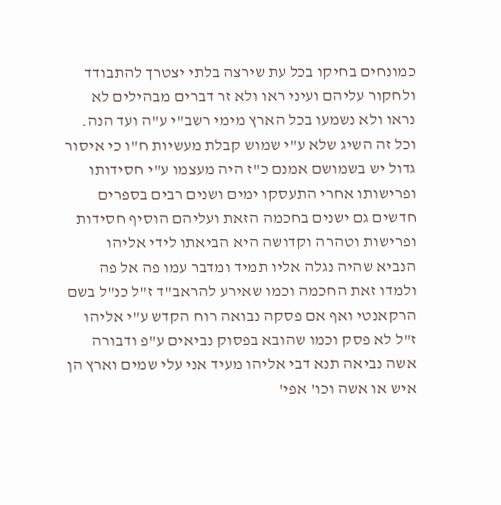כמונחים בחיקו בכל עת שירצה בלתי יצטרך להתבודד ולחקור עליהם ועיני ראו ולא זר דברים מבהילים לא נראו ולא נשמעו בכל הארץ מימי רשב"י ע"ה ועד הנה. וכל זה השיג שלא ע"י שמוש קבלת מעשיות ח"ו כי איסור גדול יש בשמושם אמנם כ"ז היה מעצמו ע"י חסידותו ופרישותו אחרי התעסקו ימים ושנים רבים בספרים חדשים גם ישנים בחכמה הזאת ועליהם הוסיף חסידות ופרישות וטהרה וקדושה היא הביאתו לידי אליהו הנביא שהיה נגלה אליו תמיד ומדבר עמו פה אל פה ולמדו זאת החכמה וכמו שאירע להראב"ד ז"ל כנ"ל בשם הרקאנטי ואף אם פסקה נבואה רוח הקדש ע"י אליהו ז"ל לא פסק וכמו שהובא בפסוק נביאים ע"פ ודבורה אשה נביאה תנא דבי אליהו מעיד אני עלי שמים וארץ הן איש או אשה וכו' אפי'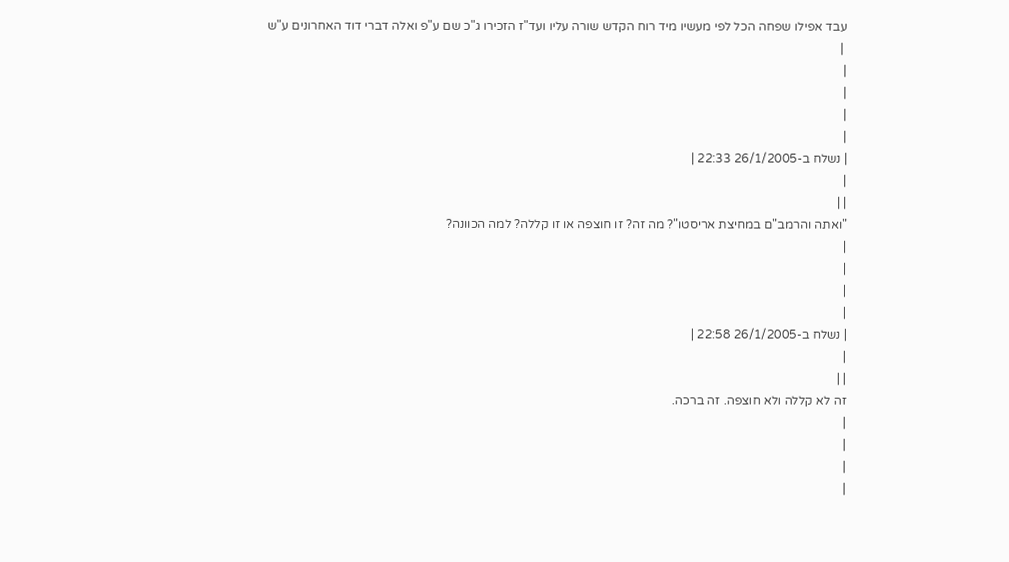עבד אפילו שפחה הכל לפי מעשיו מיד רוח הקדש שורה עליו ועד"ז הזכירו ג"כ שם ע"פ ואלה דברי דוד האחרונים ע"ש
 |
|
|
|
|
| נשלח ב-26/1/2005 22:33 |
|
| |
"ואתה והרמב"ם במחיצת אריסטו"? מה זה? זו חוצפה או זו קללה? למה הכוונה?
|
|
|
|
| נשלח ב-26/1/2005 22:58 |
|
| |
זה לא קללה ולא חוצפה. זה ברכה.
|
|
|
|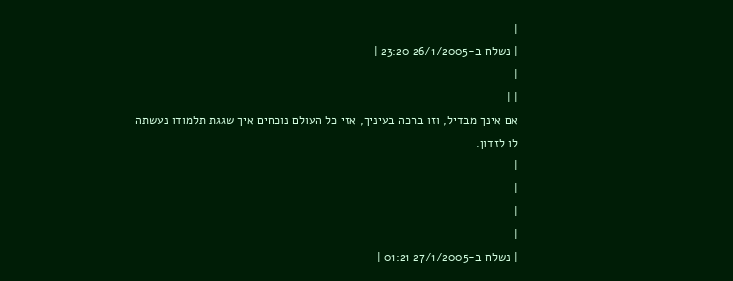|
| נשלח ב-26/1/2005 23:20 |
|
| |
אם אינך מבדיל, וזו ברכה בעיניך, אזי כל העולם נוכחים איך שגגת תלמודו נעשתה לו לזדון.
|
|
|
|
| נשלח ב-27/1/2005 01:21 |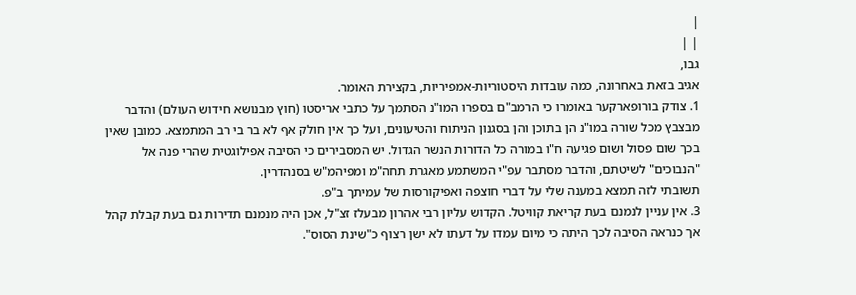|
| |
גבו,
אגיב בזאת באחרונה, כמה עובדות היסטוריות-אמפיריות, בקצירת האומר.
1. צודק בורופארקער באומרו כי הרמב"ם בספרו המו"נ הסתמך על כתבי אריסטו (חוץ מבנושא חידוש העולם) והדבר מבצבץ מכל שורה במו"נ הן בתוכן והן בסגנון הניתוח והטיעונים, ועל כך אין חולק אף לא בר בי רב המתמצא. כמובן שאין בכך שום פסול ושום פגיעה ח"ו במורה כל הדורות הנשר הגדול. יש המסבירים כי הסיבה אפילוגטית שהרי פנה אל "הנבוכים" לשיטתם, והדבר מסתבר עפ"י המשתמע מאגרת תחה"מ ומפיהמ"ש בסנהדרין.
תשובתי לזה תמצא במענה שלי על דברי חוצפה ואפיקורסות של עמיתך ב"פ.
3. אין עניין לנמנם בעת קריאת קוויטל. הקדוש עליון רבי אהרון מבעלז זצ"ל, אכן היה מנמנם תדירות גם בעת קבלת קהל אך כנראה הסיבה לכך היתה כי מיום עמדו על דעתו לא ישן רצוף כ"שינת הסוס".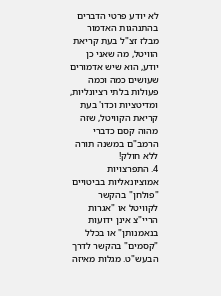לא יודע פרטי הדברים בהתנהגות האדמור מבלז זצ"ל בעת קריאת הוויטל, מה שאני כן יודע, הוא שיש אדמורים שעושים כמה וכמה פעולות בלתי רציונליות, ומדיטציות וכדו' בעת קריאת הקוויטל, שזה מהוה קסם כדברי הרמב"ם במשנה תורה ללא חולק!
4. התפרצויות אמוציונאליות בביטויים "פולחן" בהקשר לקוויטל או "אגרות הריי"צ אינן ידועות בנאמנותן" או בכלל "קסמים" בהקשר לדרך הבעש"ט. מגלות מאיזה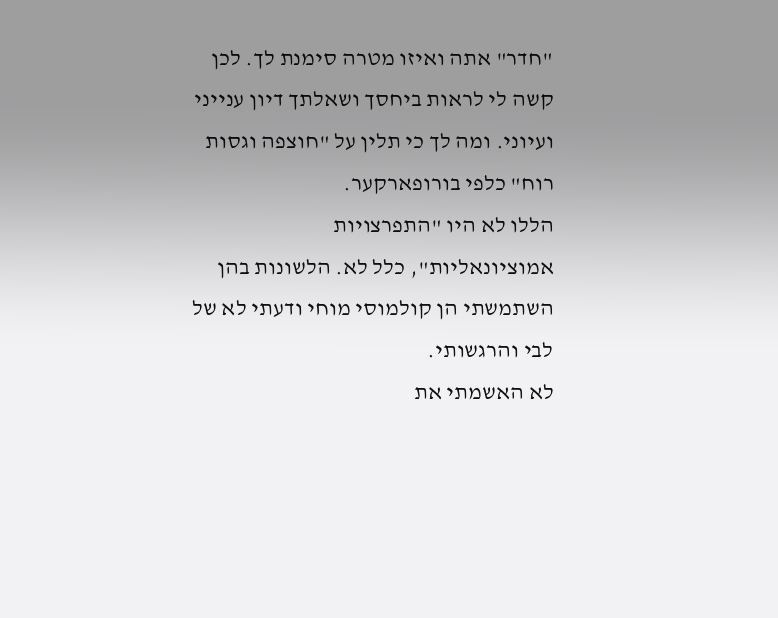"חדר" אתה ואיזו מטרה סימנת לך. לכן קשה לי לראות ביחסך ושאלתך דיון ענייני ועיוני. ומה לך כי תלין על "חוצפה וגסות רוח" כלפי בורופארקער.
הללו לא היו "התפרצויות אמוציונאליות", כלל לא. הלשונות בהן השתמשתי הן קולמוסי מוחי ודעתי לא של לבי והרגשותי.
לא האשמתי את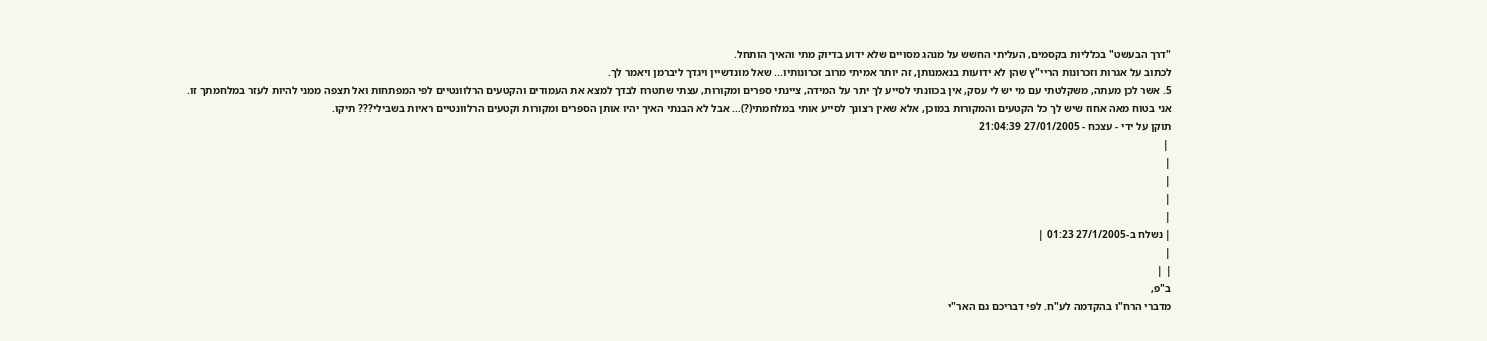"דרך הבעשט" בכלליות בקסמים, העליתי החשש על מנהג מסויים שלא ידוע בדיוק מתי והאיך הותחל.
לכתוב על אגרות וזכרונות הריי"ץ שהן לא ידועות בנאמנותן, זה יותר אמיתי מרוב זכרונותיו... שאל מונדשיין ויגדך ליברמן ויאמר לך.
5. אשר לכן מעתה, משקלטתי עם מי יש לי עסק, אין בכוונתי לסייע לך יתר על המידה, ציינתי ספרים ומקורות, עצתי שתטרח לבדך למצא את העמודים והקטעים הרלוונטיים לפי המפתחות ואל תצפה ממני להיות לעזר במלחמתך זו.
אני בטוח מאה אחוז שיש לך כל הקטעים והמקורות במוכן, אלא שאין רצונך לסייע אותי במלחמתי(?)... אבל לא הבנתי האיך יהיו אותן הספרים ומקורות וקטעים הרלוונטיים ראיות בשבילי??? תיקו.
תוקן על ידי - עצכח - 27/01/2005 21:04:39
 |
|
|
|
|
| נשלח ב-27/1/2005 01:23 |
|
| |
ב"פ,
מדברי הרח"ו בהקדמה לע"ח. לפי דבריכם גם האר"י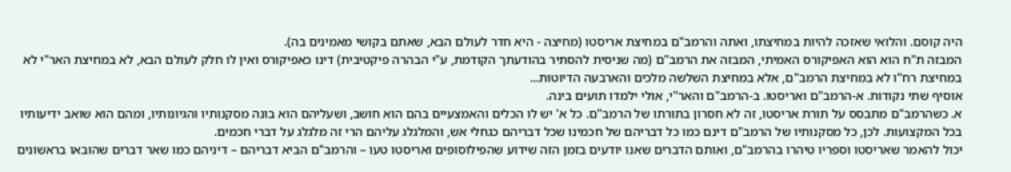היה קוסם. והלואי שאזכה להיות במחיצתו, ואתה והרמב"ם במחיצת אריסטו (מחיצה - היא חדר לעולם הבא, שאתם בקושי מאמינים בה).
המבזה ת"ח הוא הוא האפיקורס האמיתי, המבזה את הרמב"ם (מה שניסית להסתיר בהודעתך הקודמת, ע"י הבהרה פיקטיבית) דינו כאפיקורס ואין לו חלק לעולם הבא, לא במחיצת האר"י לא במחיצת רח"ו לא במחיצת הרמב"ם, אלא במחיצת השלשה מלכים והארבעה הדיוטות...
אוסיף שתי נקודות. א-הרמב"ם ואריסטו. ב-הרמב"ם והאר"י, אולי ילמדו תועים בינה.
א. כשהרמב"ם מתבסס על תורת אריסטו, זה לא חסרון בתורתו של הרמב"ם. כל א' יש לו הכלים והאמצעיים בהם הוא חושב, ושעליהם הוא בונה מסקנותיו והגיונותיו, ומהם הוא שואב ידיעותיו בכל המקצועות. לכן, כל מסקנותיו של הרמב"ם דינם כמו כל דבריהם של חכמינו שכל דבריהם כגחלי אש, והמלגלג עליהם הרי זה מלגלג על דברי חכמים.
יכול להאמר שאריסטו וספריו טיהרו בהרמב"ם, ואותם הדברים שאנו יודעים בזמן הזה שידוע שהפילוסופים ואריסטו טעו – והרמב"ם הביא דבריהם – דיניהם כמו שאר דברים שהובאו בראשונים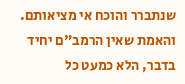שנתברר והוכח אי מציאותם.
והאמת שאין הרמב"ם יחיד בדבר, הלא כמעט כל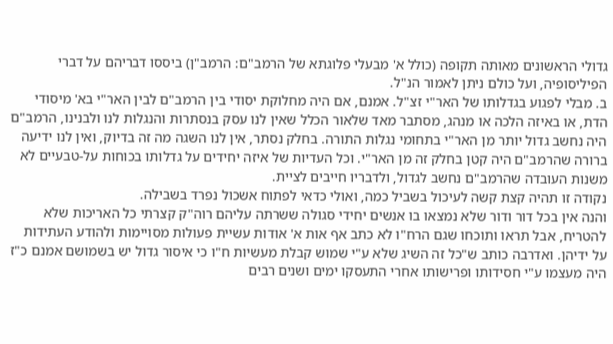גדולי הראשונים מאותה תקופה (כולל א' מבעלי פלוגתא של הרמב"ם: הרמב"ן) ביססו דבריהם על דברי הפיליסופיה, ועל כולם ניתן לאמור הנ"ל.
ב. מבלי לפגוע בגדלותו של האר"י זצ"ל. אמנם, אם היה מחלוקת יסודי בין הרמב"ם לבין האר"י בא' מיסודי הדת, או באיזה הלכה או מנהג, מסתבר מאד שלאור הכלל שאין לנו עסק בנסתרות והנגלות לנו ולבנינו, הרמב"ם היה נחשב גדול יותר מן האר"י בתחומי נגלות התורה. בחלק נסתר, אין לנו השגה מה זה בדיוק, ואין לנו ידיעה ברורה שהרמב"ם היה קטן בחלק זה מן האר"י. וכל העדיות של איזה יחידים על גדלותו בכוחות על-טבעיים לא משנות העובדה שהרמב"ם נחשב לגדול, ולדבריו חייבים לציית.
נקודה זו תהיה קצת קשה לעיכול בשביל כמה, ואולי כדאי לפתוח אשכול נפרד בשבילה.
והנה אין בכל דור ודור שלא נמצאו בו אנשים יחידי סגולה ששרתה עליהם רוה"ק קצרתי כל האריכות שלא להטריח, אבל תראו ותוכחו שגם הרח"ו לא כתב אף אות א' אודות עשיית פעולות מסויימות ולהודע העתידות על ידיהן. ואדרבה כותב ש"כל זה השיג שלא ע"י שמוש קבלת מעשיות ח"ו כי איסור גדול יש בשמושם אמנם כ"ז היה מעצמו ע"י חסידותו ופרישותו אחרי התעסקו ימים ושנים רבים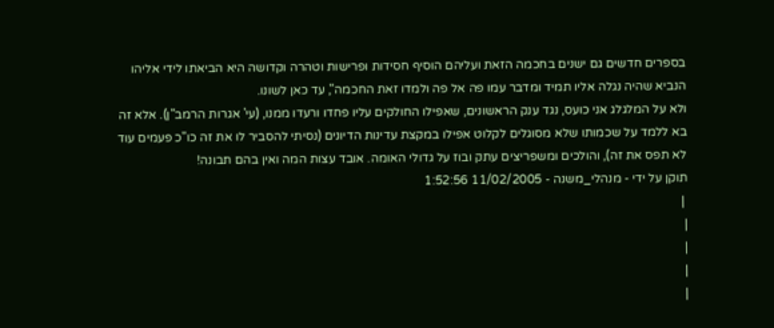בספרים חדשים גם ישנים בחכמה הזאת ועליהם הוסיף חסידות ופרישות וטהרה וקדושה היא הביאתו לידי אליהו הנביא שהיה נגלה אליו תמיד ומדבר עמו פה אל פה ולמדו זאת החכמה", עד כאן לשונו.
ולא על המלגלג אני כועס, נגד ענק הראשונים, שאפילו החולקים עליו פחדו ורעדו ממנו, (עי' אגרות הרמב"ן). אלא זה בא ללמד על שכמותו שלא מסוגלים לקלוט אפילו במקצת עדינות הדיונים (נסיתי להסביר לו את זה כו"כ פעמים עוד לא תפס את זה), והולכים ומשפריצים עתק ובוז על גדולי האומה. אובד עצות המה ואין בהם תבונה!
תוקן על ידי - מנהלי_משנה - 11/02/2005 1:52:56
 |
|
|
|
|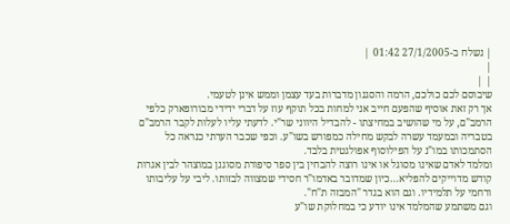| נשלח ב-27/1/2005 01:42 |
|
| |
שיבוסם לכם כולכם, הרמה והסגנון מדברות בעד עצמן וממש אינן לטעמי.
אך רק זאת אוסיף שהפעם חייב אני למחות בכל תוקף עוז על דברי ידידי מבורופארק כלפי הרמב"ם, על מי שהושיב במחיצתו - להבדיל היווני שר"י. לדעתי עליו לעלות לקבר הרמב"ם בטבריה ובמעמד עשרה לבקש מחילה כמפורש בשו"ע. וכפי שכבר הערתי כנראה כל הסתמכותו במו"נ על הפילוסוף אפולגטית בלבד.
ומלמד לאדם שאינו מסוגל או אינו רוצה להבחין בין ספר סיפורת מסוגנן במוצהר לבין אגרות קודש מדוייקים להפליא...כיון שמדובר באדמו"ר חסידי שמצווה לבזותו. ליבי על עליבותו ורחמי על תלמידיו. וגם הוא בגדר "המבזה ת"ח".
וגם משתמע שהמלמד אינו יודע כי במחלוקת שו"ע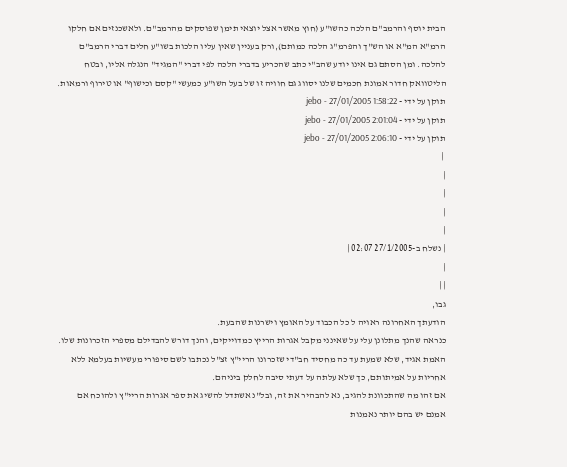הבית יוסף והרמב"ם הלכה כהשו"ע (חוץ מאשר אצל יוצאי תימן שפוסקים מהרמב"ם. ולאשכנזים אם חלקו הרמ"א המ"א או הש"ך והפרמ"ג הלכה כמותם),ורק בעניין שאין עליו הלכות בשו"ע חלים דברי הרמב"ם להלכה. ומן הסתם גם אינו יודע שהב"י כתב שהכריע בדברי הלכה לפי דברי "המגיד" הנגלה אליו, ובטח הליטוואק חדור אמונת חכמים שלנו יסווג גם חוויה זו של בעל השו"ע כמעשי "קסם וכישוף" או טירוף ורמאות.
תוקן על ידי - jebo - 27/01/2005 1:58:22
תוקן על ידי - jebo - 27/01/2005 2:01:04
תוקן על ידי - jebo - 27/01/2005 2:06:10
 |
|
|
|
|
| נשלח ב-27/1/2005 02:07 |
|
| |
גבו,
הודעתך האחרונה ראויה ל כל הכבוד על האומץ וישרנות שהבעת.
כנראה שהנך מתלונן עלי על שאינני מקבל אגרות הרייץ כמדוייקים, והנך דורש להבדילם מספרי הזכרונות שלו. האמת אגיד, שלא שמעת עד כה מחסיד חב"די שזכרונו הריי"ץ זצ"ל נכתבו לשם סיפורי מעשיות בעלמא ללא אחריות על אמיתותם, כך שלא עלתה על דעתי סיבה לחלק ביניהם.
אם זהו מה שהתכוונת להגיב, נא להבהיר את זה, ובל"נ אשתדל להשיג את ספר אגרות הריי"ץ ולהוכח אם אמנם יש בהם יותר נאמנות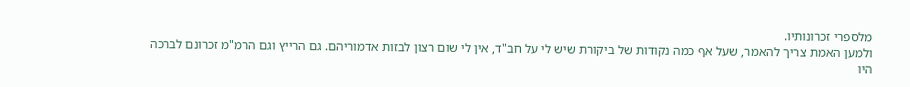מלספרי זכרונותיו.
ולמען האמת צריך להאמר, שעל אף כמה נקודות של ביקורת שיש לי על חב"ד, אין לי שום רצון לבזות אדמוריהם. גם הרייץ וגם הרמ"מ זכרונם לברכה היו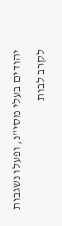יהודים בעלי מסי"נ, ופעלו נשגבות לקרב לבות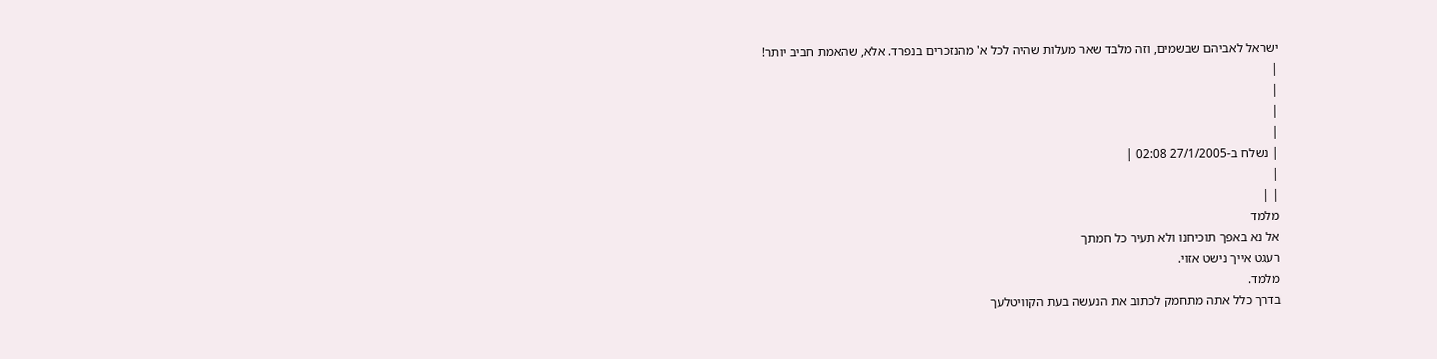ישראל לאביהם שבשמים, וזה מלבד שאר מעלות שהיה לכל א' מהנזכרים בנפרד. אלא, שהאמת חביב יותר!
|
|
|
|
| נשלח ב-27/1/2005 02:08 |
|
| |
מלמד
אל נא באפך תוכיחנו ולא תעיר כל חמתך
רעגט אייך נישט אזוי.
מלמד.
בדרך כלל אתה מתחמק לכתוב את הנעשה בעת הקוויטלעך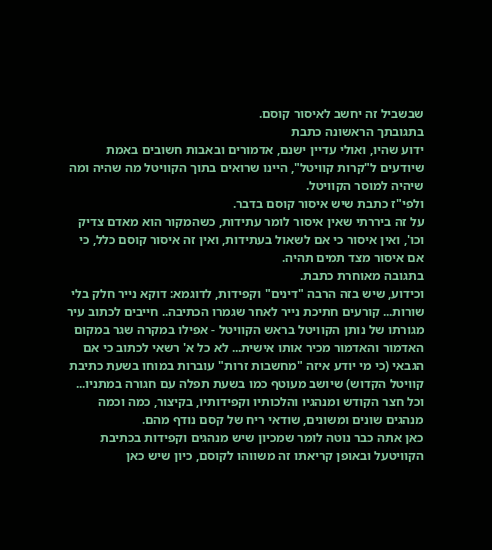שבשביל זה יחשב לאיסור קוסם.
בתגובתך הראשונה כתבת
ידוע שהיו, ואולי עדיין ישנם, אדמורים ובאבות חשובים באמת שיודעים ל"קרות קוויטל", היינו שרואים בתוך הקוויטל מה שהיה ומה שיהיה למוסר הקוויטל.
ולפי"ז כתבת שיש איסור קוסם בדבר.
על זה ביררתי שאין איסור לומר עתידות, כשהמקור הוא מאדם צדיק וכו', ואין איסור כי אם לשאול בעתידות, ואין זה איסור קוסם כלל, כי אם איסור מצד תמים תהיה.
בתגובה מאוחרת כתבת.
וכידוע, שיש בזה הרבה "דינים" וקפידות, לדוגמא: דוקא נייר חלק בלי שורות... קורעים חתיכת נייר לאחר שגמרו הכתיבה.. חייבים לכתוב עיר מגורתו של נותן הקוויטל בראש הקוויטל - אפילו במקרה שגר במקום האדמור והאדמור מכיר אותו אישית... לא כל א' רשאי לכתוב כי אם הגבאי (כי מי יודע איזה "מחשבות זרות" עוברות במוחו בשעת כתיבת קוויטל הקדוש) שיושב מעוטף כמו בשעת תפלה עם חגורה במתניו... וכל חצר הקודש ומנהגיו והלכותיו וקפידותיו, בקיצור, כמה וכמה מנהגים שונים ומשונים, שודאי ריח של קסם נודף מהם.
כאן אתה כבר נוטה לומר שמכיון שיש מנהגים וקפידות בכתיבת הקוויטעל ובאופן קריאתו זה משווהו לקוסם, כיון שיש כאן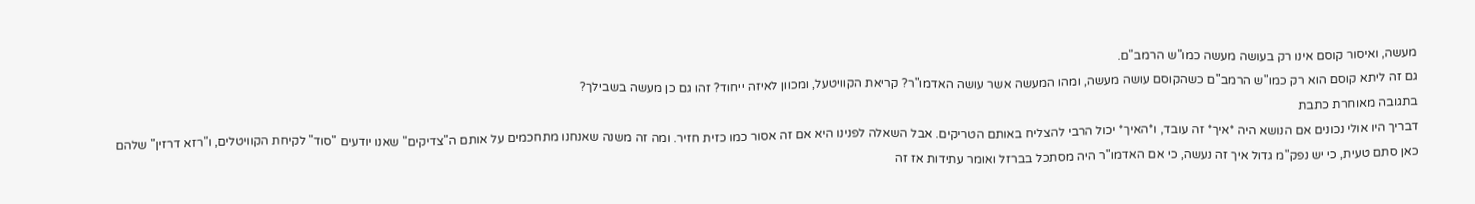מעשה, ואיסור קוסם אינו רק בעושה מעשה כמו"ש הרמב"ם.
גם זה ליתא קוסם הוא רק כמו"ש הרמב"ם כשהקוסם עושה מעשה, ומהו המעשה אשר עושה האדמו"ר? קריאת הקוויטעל, ומכוון לאיזה ייחוד? זהו גם כן מעשה בשבילך?
בתגובה מאוחרת כתבת
דבריך היו אולי נכונים אם הנושא היה *איך* זה עובד, ו*האיך* יכול הרבי להצליח באותם הטריקים. אבל השאלה לפנינו היא אם זה אסור כמו כזית חזיר. ומה זה משנה שאנחנו מתחכמים על אותם ה"צדיקים" שאנו יודעים "סוד" לקיחת הקוויטלים, ו"רזא דרזין" שלהם
כאן סתם טעית, כי יש נפק"מ גדול איך זה נעשה, כי אם האדמו"ר היה מסתכל בברזל ואומר עתידות אז זה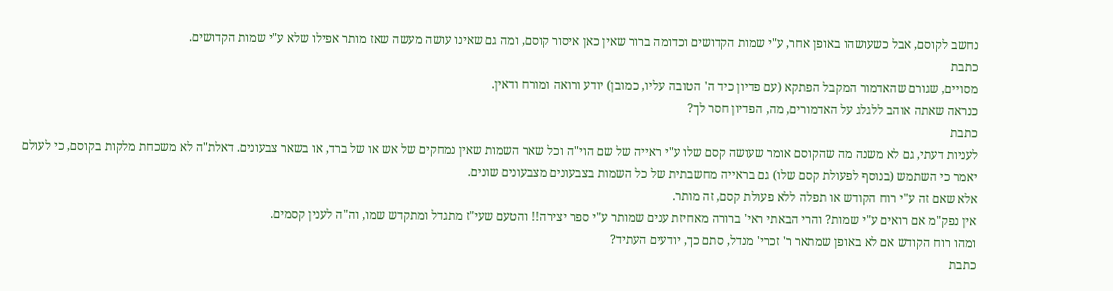נחשב לקוסם, אבל כשעושהו באופן אחר, ע"י שמות הקדושים וכדומה ברור שאין כאן איסור קוסם, ומה גם שאינו עושה מעשה שאז מותר אפילו שלא ע"י שמות הקדושים.
כתבת
מסויים, שגורם שהאדמור המקבל הפתקא (עם פדיון כיד ה' הטובה עליו, כמובן) יודע ורואה ומורח ודאין.
כנראה שאתה אוהב ללגלג על האדמורים, מה, הפדיון חסר לך?
כתבת
לעניות דעתי, גם לא משנה מה שהקוסם אומר שעושה קסם שלו ע"י ראייה של שם הוי"ה וכל שאר השמות שאין נמחקים של אש או של ברד, או בשאר צבעונים. דאלת"ה לא משכחת מלקות בקוסם, כי לעולם יאמר כי השתמש (בנוסף לפעולת קסם שלו) גם בראייה מחשבתית של כל השמות בצבעונים מצבעונים שונים.
אלא שאם זה ע"י רוח הקודש או תפלה ללא פעולת קסם, זה מותר.
אין נפק"מ אם רואים ע"י שמות? והרי הבאתי ראי' ברורה מאחיזת ענים שמותר ע"י ספר יצירה!! והטעם שעי"ז מתגדל ומתקדש שמו, וה"ה לענין קסמים.
ומהו רוח הקודש אם לא באופן שמתאר ר' זכרי' מנדל, סתם כך, יודעים העתיד?
כתבת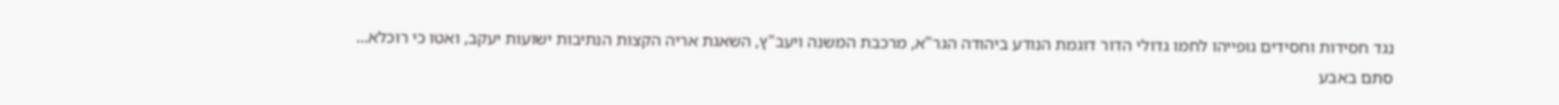נגד חסידות וחסידים גופייהו לחמו גדולי הדור דוגמת הנודע ביהודה הגר"א, מרכבת המשנה ויעב"ץ, השאגת אריה הקצות הנתיבות ישועות יעקב, ואטו כי רוכלא...
סתם באבע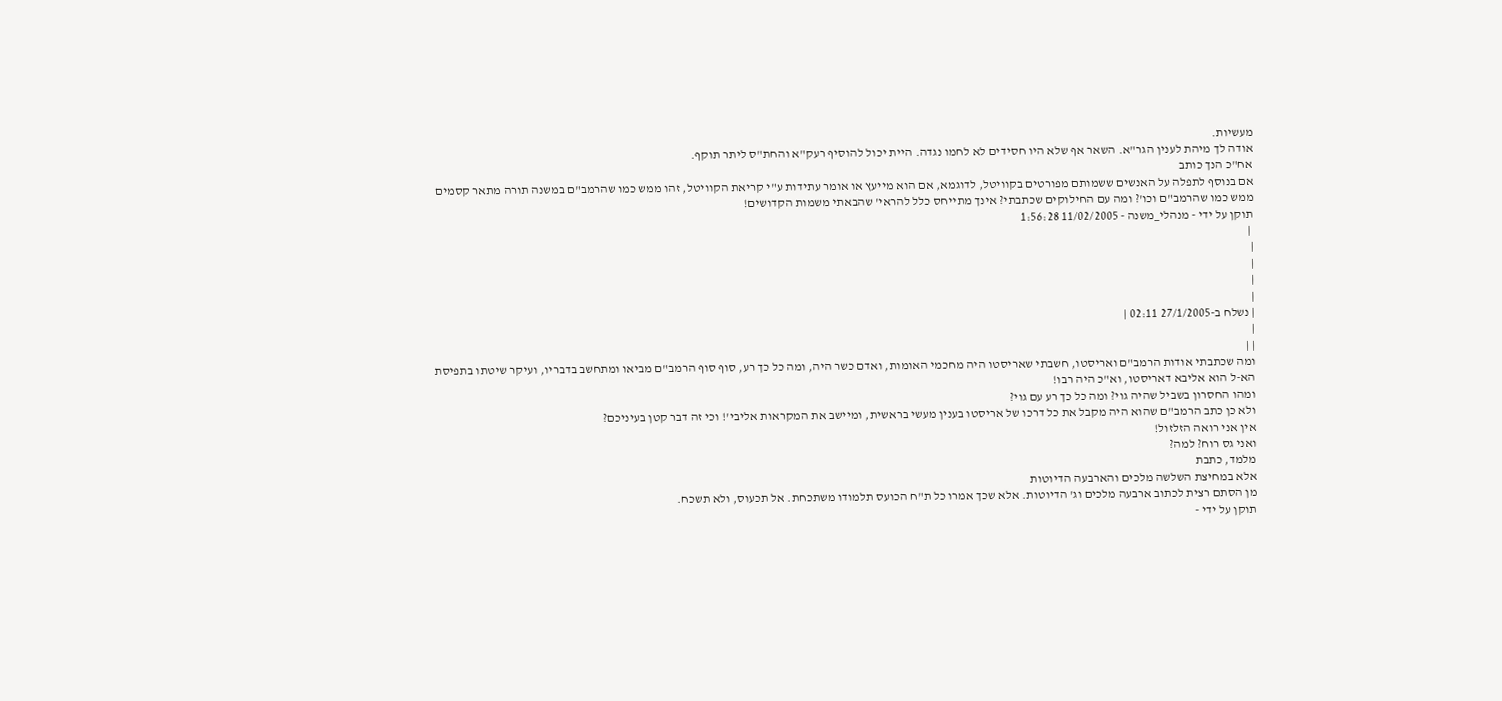מעשיות.
אודה לך מיהת לענין הגר"א. השאר אף שלא היו חסידים לא לחמו נגדה. היית יכול להוסיף רעק"א והחת"ס ליתר תוקף.
אח"כ הנך כותב
אם בנוסף לתפלה על האנשים ששמותם מפורטים בקוויטל, לדוגמא, אם הוא מייעץ או אומר עתידות ע"י קריאת הקוויטל, זהו ממש כמו שהרמב"ם במשנה תורה מתאר קסמים
ממש כמו שהרמב"ם וכו'? ומה עם החילוקים שכתבתי? אינך מתייחס כלל להראי' שהבאתי משמות הקדושים!
תוקן על ידי - מנהלי_משנה - 11/02/2005 1:56:28
 |
|
|
|
|
| נשלח ב-27/1/2005 02:11 |
|
| |
ומה שכתבתי אודות הרמב"ם ואריסטו, חשבתי שאריסטו היה מחכמי האומות, ואדם כשר היה, ומה כל כך רע, סוף סוף הרמב"ם מביאו ומתחשב בדבריו, ועיקר שיטתו בתפיסת הא-ל הוא אליבא דאריסטו, וא"כ היה רבו!
ומהו החסרון בשביל שהיה גוי? ומה כל כך רע עם גוי?
ולא כן כתב הרמב"ם שהוא היה מקבל את כל דרכו של אריסטו בענין מעשי בראשית, ומיישב את המקראות אליבי'! וכי זה דבר קטן בעיניכם?
אין אני רואה הזלזול!
ואני גס רוח? למה?
מלמד, כתבת
אלא במחיצת השלשה מלכים והארבעה הדיוטות
מן הסתם רצית לכתוב ארבעה מלכים וג' הדיוטות. אלא שכך אמרו כל ת"ח הכועס תלמודו משתכחת. אל תכעוס, ולא תשכח.
תוקן על ידי -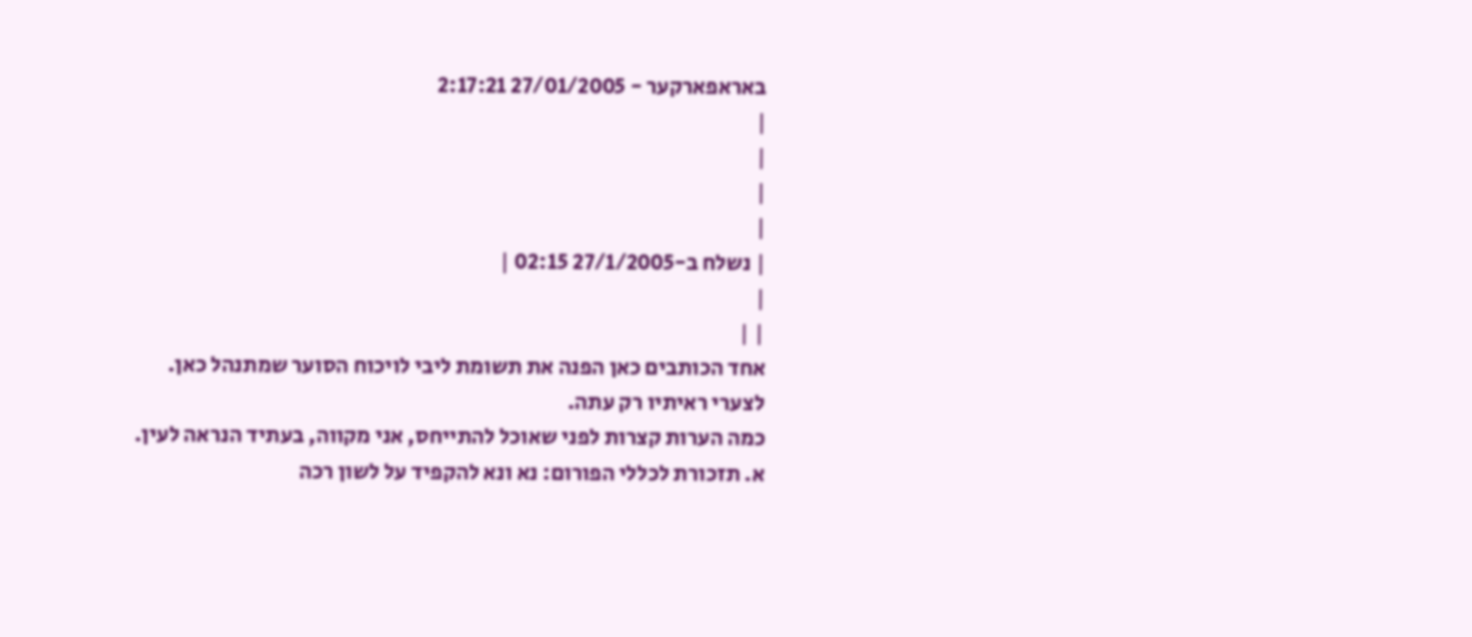באראפארקער - 27/01/2005 2:17:21
|
|
|
|
| נשלח ב-27/1/2005 02:15 |
|
| |
אחד הכותבים כאן הפנה את תשומת ליבי לויכוח הסוער שמתנהל כאן.
לצערי ראיתיו רק עתה.
כמה הערות קצרות לפני שאוכל להתייחס, אני מקווה, בעתיד הנראה לעין.
א. תזכורת לכללי הפורום: נא ונא להקפיד על לשון רכה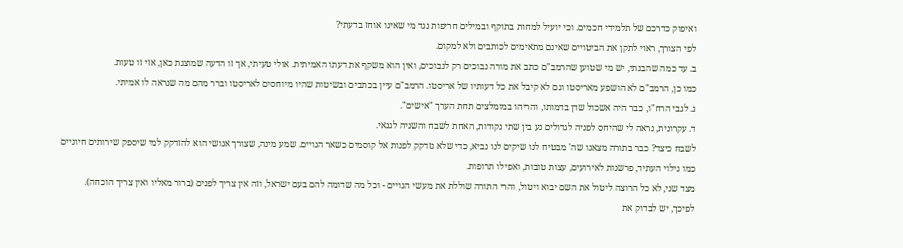ואיפוק כדרכם של תלמידי חכמים. וכי יועיל למחות בתוקף ובמילים חריפות נגד מי שאינו אוחז בדעתי?
לפי הצורך, ראוי לתקן את הביטויים שאינם מתאימים לכותבים ולא למקום.
ב. עד כמה שהבנתי, יש מי שטוען שהרמב"ם כתב את מורה נבוכים רק לנבוכים, ואין הוא משקף את דעתו האמיתית. אולי טעיתי, אך זו הדעה שמוצגת כאן, אזי זו טעות.
כמו כן, הרמב"ם לא הושפע מאריסטו וגם לא קיבל את כל דעותיו של אריסטו. הרמב"ם עיין בכתבים ובשיטות שהיו מיוחסים לאריסטו וברר מהם מה שנראה לו אמיתי.
ג. לגבי הרח"ו, כבר היה אשכול שדן בדמותו, והריהו במומלצים תחת הערך "אישים".
ד. עקרונית, נראה לי שהיחס לפניה לגדולים נע בין שתי נקודות, האחת לשבח והשניה לגנאי.
לשבח כיצד? כבר בתורה מצאנו שה' מבטיח לנו שיקים לנו נביא, כדי שלא נזדקק לפנות אל קוסמים כשאר הגויים. שמע מינה, שצורך אנושי הוא להזדקק למי שיספק שירותים חיוניים כמו גילוי העתיד, פרשנות לאירועים, עצות טובות, ואפילו תרופות.
מצד שני, לא כל הרוצה ליטול את השם יבוא ויטול, והרי התורה שוללת את מעשי הגויים - וכל מה שדומה להם בעם ישראל, וזה אין צריך לפנים (ברור מאליו ואין צריך הוכחה).
לפיכך, יש לבדוק את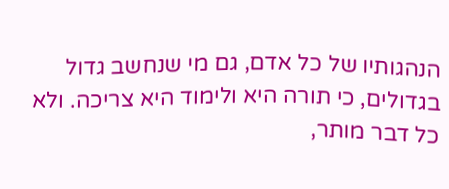הנהגותיו של כל אדם, גם מי שנחשב גדול בגדולים, כי תורה היא ולימוד היא צריכה. ולא כל דבר מותר,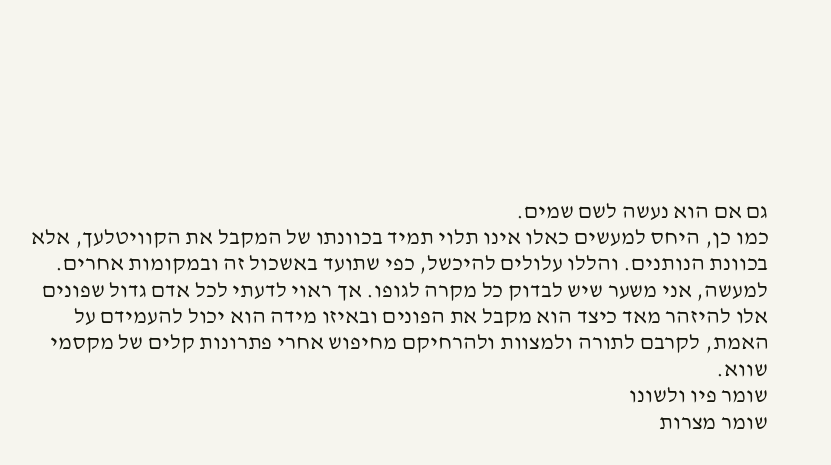גם אם הוא נעשה לשם שמים.
כמו כן, היחס למעשים כאלו אינו תלוי תמיד בכוונתו של המקבל את הקוויטלעך, אלא בכוונת הנותנים. והללו עלולים להיכשל, כפי שתועד באשכול זה ובמקומות אחרים.
למעשה, אני משער שיש לבדוק כל מקרה לגופו. אך ראוי לדעתי לכל אדם גדול שפונים אלו להיזהר מאד כיצד הוא מקבל את הפונים ובאיזו מידה הוא יכול להעמידם על האמת, לקרבם לתורה ולמצוות ולהרחיקם מחיפוש אחרי פתרונות קלים של מקסמי שווא.
שומר פיו ולשונו
שומר מצרות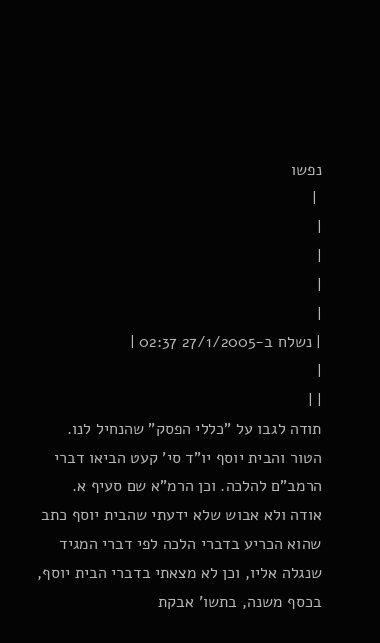נפשו
 |
|
|
|
|
| נשלח ב-27/1/2005 02:37 |
|
| |
תודה לגבו על "כללי הפסק" שהנחיל לנו.
הטור והבית יוסף יו"ד סי' קעט הביאו דברי הרמב"ם להלכה. וכן הרמ"א שם סעיף א.
אודה ולא אבוש שלא ידעתי שהבית יוסף כתב שהוא הכריע בדברי הלכה לפי דברי המגיד שנגלה אליו, וכן לא מצאתי בדברי הבית יוסף, בכסף משנה, בתשו' אבקת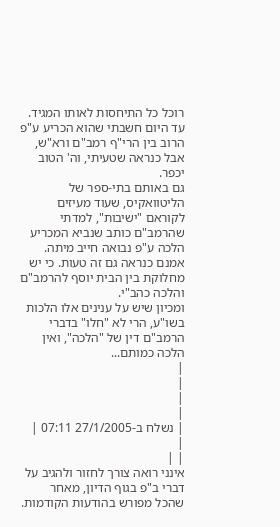רוכל כל התיחסות לאותו המגיד. עד היום חשבתי שהוא הכריע ע"פ הרוב בין הרי"ף רמב"ם ורא"ש, אבל כנראה שטעיתי, וה' הטוב יכפר.
גם באותם בתי-ספר של הליטוואקיס, שעוד מעיזים לקוראם "ישיבות", למדתי שהרמב"ם כותב שנביא המכריע הלכה ע"פ נבואה חייב מיתה. אמנם כנראה גם זה טעות. כי יש מחלוקת בין הבית יוסף להרמב"ם והלכה כהב"י.
ומכיון שיש על ענינים אלו הלכות בשו"ע, הרי לא "חלו" בדברי הרמב"ם דין של "הלכה", ואין הלכה כמותם...
|
|
|
|
| נשלח ב-27/1/2005 07:11 |
|
| |
אינני רואה צורך לחזור ולהגיב על דברי ב"פ בגוף הדיון, מאחר שהכל מפורש בהודעות הקודמות.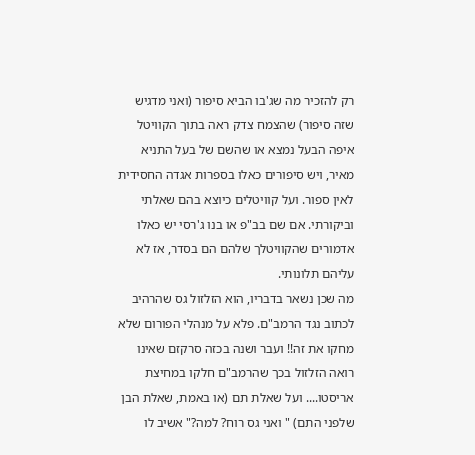רק להזכיר מה שג'בו הביא סיפור (ואני מדגיש שזה סיפור) שהצמח צדק ראה בתוך הקוויטל איפה הבעל נמצא או שהשם של בעל התניא מאיר, ויש סיפורים כאלו בספרות אגדה החסידית לאין ספור. ועל קוויטלים כיוצא בהם שאלתי וביקורתי. אם שם בב"פ או בנו ג'רסי יש כאלו אדמורים שהקוויטלך שלהם הם בסדר, אז לא עליהם תלונותי.
מה שכן נשאר בדבריו, הוא הזלזול גס שהרהיב לכתוב נגד הרמב"ם. פלא על מנהלי הפורום שלא מחקו את זה!! ועבר ושנה בכזה סרקזם שאינו רואה הזלזול בכך שהרמב"ם חלקו במחיצת אריסטו.... ועל שאלת תם (או באמת, שאלת הבן שלפני התם) " ואני גס רוח? למה?" אשיב לו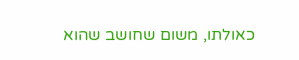כאולתו, משום שחושב שהוא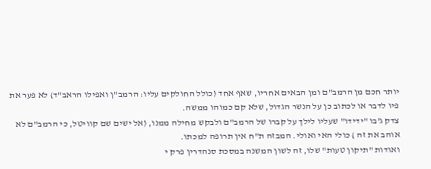יותר חכם מן הרמב"ם ומן הבאים אחריו, שאף אחד (כולל החולקים עליו: הרמב"ן ואפילו הראב"ד) לא פער את פיו לדבר או לכתוב כן על הנשר הגדול, שלא קם כמוהו ממשה.
צדק ג'בו "ידידו" שעליו לילך על קברו של הרמב"ם ולבקש מחילה ממנו, (אל ישים שם קוויטל, כי הרמב"ם לא אוהב את זה ) כולי האי ואולי. המבזה ת"ח אין תרופה למכתו.
ואודות "תיקון טעות" שלו, זה לשון המשנה במסכת סנהדרין פרק י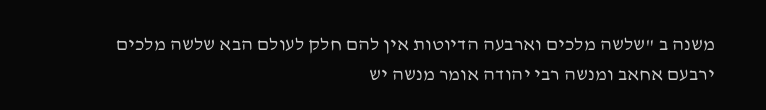משנה ב "שלשה מלכים וארבעה הדיוטות אין להם חלק לעולם הבא שלשה מלכים ירבעם אחאב ומנשה רבי יהודה אומר מנשה יש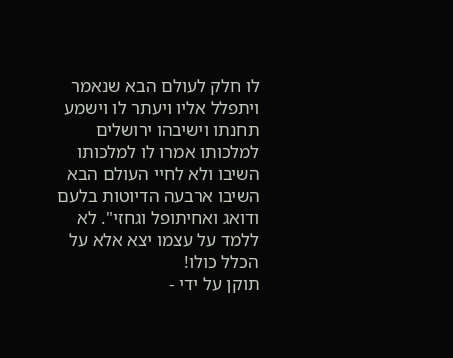לו חלק לעולם הבא שנאמר ויתפלל אליו ויעתר לו וישמע תחנתו וישיבהו ירושלים למלכותו אמרו לו למלכותו השיבו ולא לחיי העולם הבא השיבו ארבעה הדיוטות בלעם ודואג ואחיתופל וגחזי". לא ללמד על עצמו יצא אלא על הכלל כולו!
תוקן על ידי -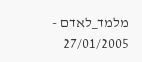מלמד_לאדם - 27/01/2005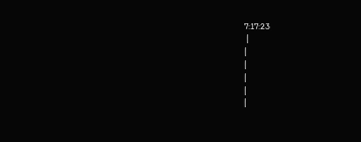7:17:23
 |
|
|
|
|
|